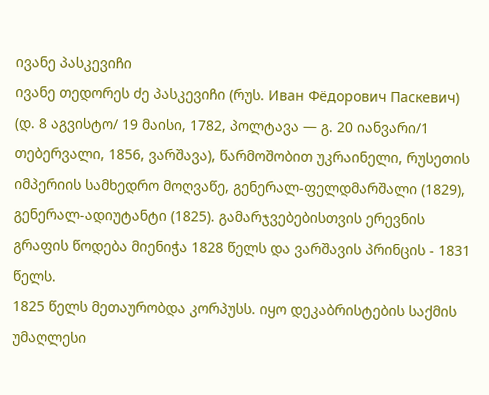ივანე პასკევიჩი
ივანე თედორეს ძე პასკევიჩი (რუს. Иван Фёдорович Паскевич) (დ. 8 აგვისტო/ 19 მაისი, 1782, პოლტავა — გ. 20 იანვარი/1 თებერვალი, 1856, ვარშავა), წარმოშობით უკრაინელი, რუსეთის იმპერიის სამხედრო მოღვაწე, გენერალ-ფელდმარშალი (1829), გენერალ-ადიუტანტი (1825). გამარჯვებებისთვის ერევნის გრაფის წოდება მიენიჭა 1828 წელს და ვარშავის პრინცის - 1831 წელს.
1825 წელს მეთაურობდა კორპუსს. იყო დეკაბრისტების საქმის უმაღლესი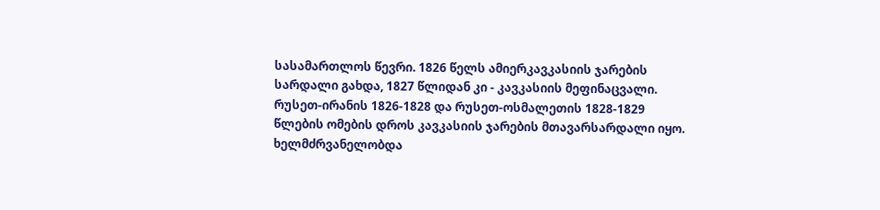სასამართლოს წევრი. 1826 წელს ამიერკავკასიის ჯარების სარდალი გახდა, 1827 წლიდან კი - კავკასიის მეფინაცვალი. რუსეთ-ირანის 1826-1828 და რუსეთ-ოსმალეთის 1828-1829 წლების ომების დროს კავკასიის ჯარების მთავარსარდალი იყო. ხელმძრვანელობდა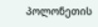პოლონეთის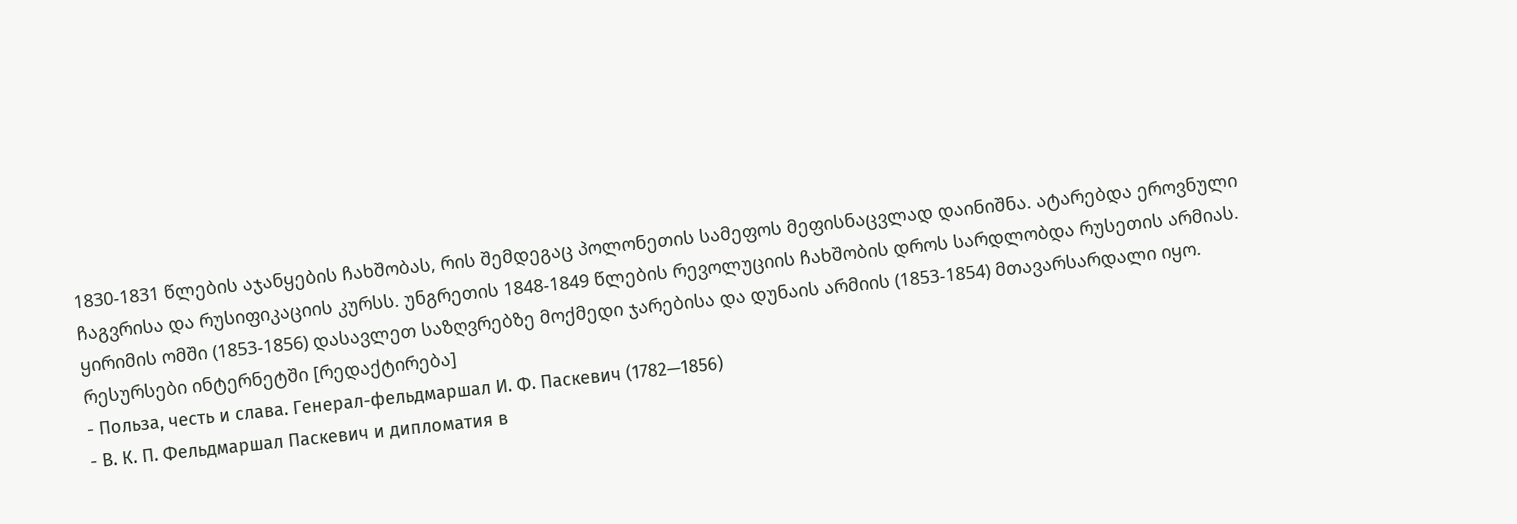1830-1831 წლების აჯანყების ჩახშობას, რის შემდეგაც პოლონეთის სამეფოს მეფისნაცვლად დაინიშნა. ატარებდა ეროვნული ჩაგვრისა და რუსიფიკაციის კურსს. უნგრეთის 1848-1849 წლების რევოლუციის ჩახშობის დროს სარდლობდა რუსეთის არმიას. ყირიმის ომში (1853-1856) დასავლეთ საზღვრებზე მოქმედი ჯარებისა და დუნაის არმიის (1853-1854) მთავარსარდალი იყო.
რესურსები ინტერნეტში [რედაქტირება]
- Польза, честь и слава. Генерал-фельдмаршал И. Ф. Паскевич (1782—1856)
- В. К. П. Фельдмаршал Паскевич и дипломатия в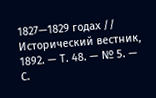1827—1829 годах // Исторический вестник, 1892. — Т. 48. — № 5. — С.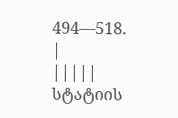494—518.
|
|||||
სტატიის